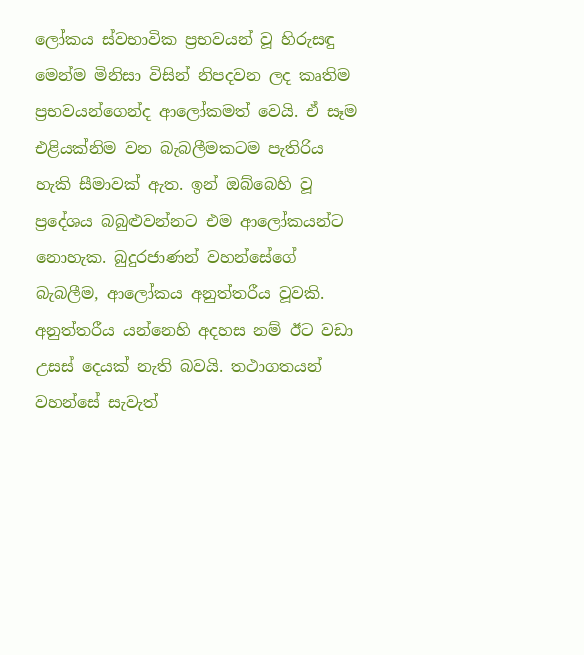ලෝකය ස්වභාවික ප්‍රභවයන් වූ හිරුසඳු මෙන්ම මිනිසා විසින් නිපදවන ලද කෘතිම ප්‍රභවයන්ගෙන්ද ආලෝකමත් වෙයි. ඒ සෑම එළියක්නිම වන බැබලීමකටම පැතිරිය හැකි සීමාවක් ඇත. ඉන් ඔබ්බෙහි වූ ප්‍රදේශය බබුළුවන්නට එම ආලෝකයන්ට නොහැක. බුදුරජාණන් වහන්සේගේ බැබලීම, ආලෝකය අනුත්තරීය වූවකි. අනුත්තරීය යන්නෙහි අදහස නම් ඊට වඩා උසස් දෙයක් නැති බවයි. තථාගතයන් වහන්සේ සැවැත්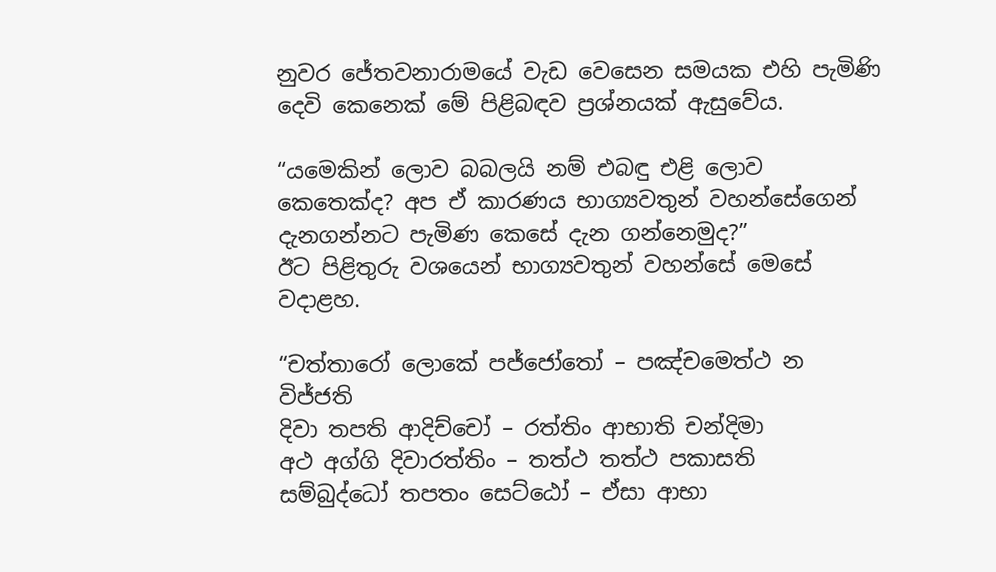නුවර ජේතවනාරාමයේ වැඩ වෙසෙන සමයක එහි පැමිණි දෙවි කෙනෙක් මේ පිළිබඳව ප්‍රශ්නයක් ඇසුවේය.

“යමෙකින් ලොව බබලයි නම් එබඳු එළි ලොව කෙතෙක්ද? අප ඒ කාරණය භාග්‍යවතුන් වහන්සේගෙන් දැනගන්නට පැමිණ කෙසේ දැන ගන්නෙමුද?”
ඊට පිළිතුරු වශයෙන් භාග්‍යවතුන් වහන්සේ මෙසේ වදාළහ.

“චත්තාරෝ ලොකේ පජ්ජෝතෝ – පඤ්චමෙත්ථ න විජ්ජති
දිවා තපති ආදිච්චෝ – රත්තිං ආභාති චන්දිමා
අථ අග්ගි දිවාරත්තිං – තත්ථ තත්ථ පකාසති
සම්බුද්ධෝ තපතං සෙට්ඨෝ – ඒසා ආභා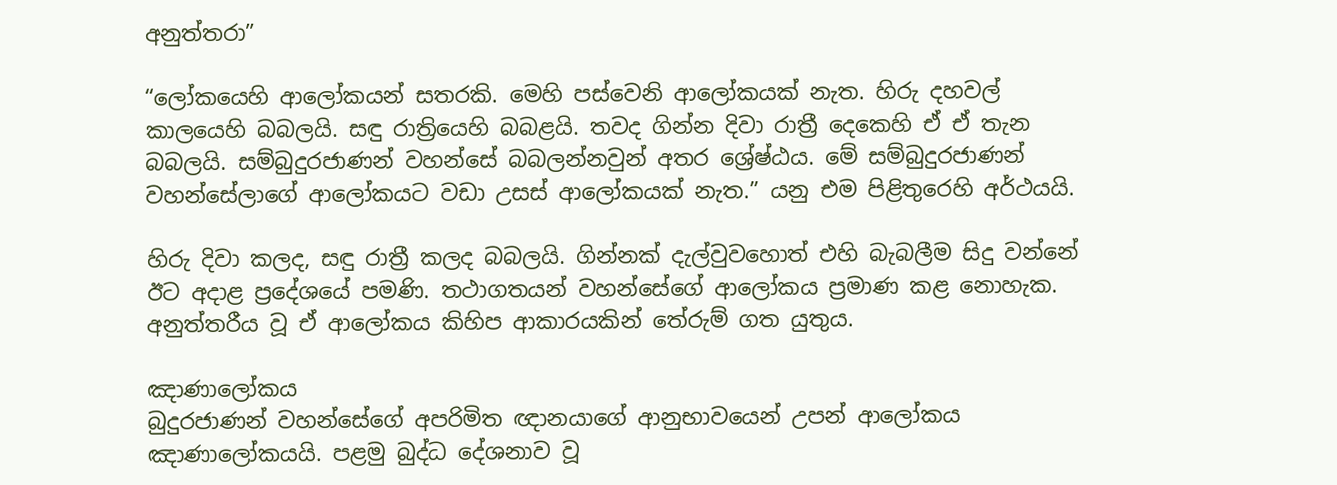අනුත්තරා”

“ලෝකයෙහි ආලෝකයන් සතරකි. මෙහි පස්වෙනි ආලෝකයක් නැත. හිරු දහවල් කාලයෙහි බබලයි. සඳු රාත්‍රියෙහි බබළයි. තවද ගින්න දිවා රාත්‍රී දෙකෙහි ඒ ඒ තැන බබලයි. සම්බුදුරජාණන් වහන්සේ බබලන්නවුන් අතර ශ්‍රේෂ්ඨය. මේ සම්බුදුරජාණන් වහන්සේලාගේ ආලෝකයට වඩා උසස් ආලෝකයක් නැත.” යනු එම පිළිතුරෙහි අර්ථයයි.

හිරු දිවා කලද, සඳු රාත්‍රී කලද බබලයි. ගින්නක් දැල්වුවහොත් එහි බැබලීම සිදු වන්නේ ඊට අදාළ ප්‍රදේශයේ පමණි. තථාගතයන් වහන්සේගේ ආලෝකය ප්‍රමාණ කළ නොහැක. අනුත්තරීය වූ ඒ ආලෝකය කිහිප ආකාරයකින් තේරුම් ගත යුතුය.

ඤාණාලෝකය
බුදුරජාණන් වහන්සේගේ අපරිමිත ඥානයාගේ ආනුභාවයෙන් උපන් ආලෝකය ඤාණාලෝකයයි. පළමු බුද්ධ දේශනාව වූ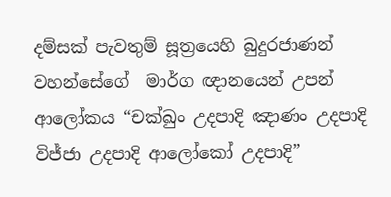දම්සක් පැවතුම් සූත්‍රයෙහි බුදුරජාණන් වහන්සේගේ  මාර්ග ඥානයෙන් උපන් ආලෝකය “චක්ඛුං උදපාදි ඤාණං උදපාදි විජ්ජා උදපාදි ආලෝකෝ උදපාදි”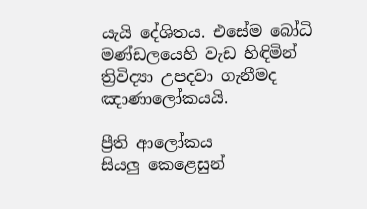යැයි දේශිතය. එසේම බෝධි මණ්ඩලයෙහි වැඩ හිඳිමින් ත්‍රිවිද්‍යා උපදවා ගැනීමද ඤාණාලෝකයයි.

ප්‍රීති ආලෝකය
සියලු කෙළෙසුන්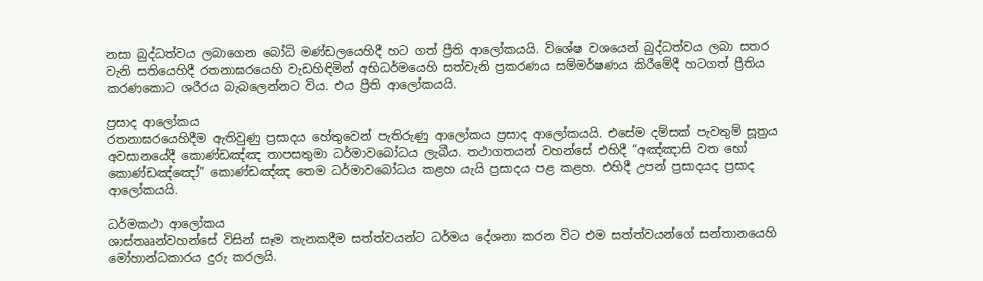නසා බුද්ධත්වය ලබාගෙන බෝධි මණ්ඩලයෙහිදී හට ගත් ප්‍රීති ආලෝකයයි. විශේෂ වශයෙන් බුද්ධත්වය ලබා සතර වැනි සතියෙහිදී රතනාඝරයෙහි වැඩහිඳිමින් අභිධර්මයෙහි සත්වැනි ප්‍රකරණය සම්මර්ෂණය කිරීමේදී හටගත් ප්‍රීතිය කරණකොට ශරීරය බැබලෙන්නට විය. එය ප්‍රීති ආලෝකයයි.

ප්‍රසාද ආලෝකය
රතනාඝරයෙහිදීම ඇතිවුණු ප්‍රසාදය හේතුවෙන් පැතිරුණු ආලෝකය ප්‍රසාද ආලෝකයයි. එසේම දම්සක් පැවතුම් සූත්‍රය අවසානයේදී කොණ්ඩඤ්ඤ තාපසතුමා ධර්මාවබෝධය ලැබීය. තථාගතයන් වහන්සේ එහිදී “අඤ්ඤාසි වත භෝ කොණ්ඩඤ්ඤෝ” කොණ්ඩඤ්ඤ තෙම ධර්මාවබෝධය කළහ යැයි ප්‍රසාදය පළ කළහ. එහිදී උපන් ප්‍රසාදයද ප්‍රසාද ආලෝකයයි.

ධර්මකථා ආලෝකය
ශාස්තෲන්වහන්සේ විසින් සෑම තැනකදීම සත්ත්වයන්ට ධර්මය දේශනා කරන විට එම සත්ත්වයන්ගේ සන්තානයෙහි මෝහාන්ධකාරය දුරු කරලයි.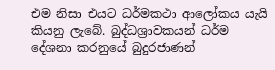එම නිසා එයට ධර්මකථා ආලෝකය යැයි කියනු ලැබේ. බුද්ධශ්‍රාවකයන් ධර්ම දේශනා කරනුයේ බුදුරජාණන්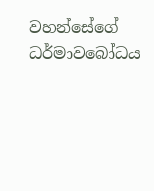වහන්සේගේ ධර්මාවබෝධය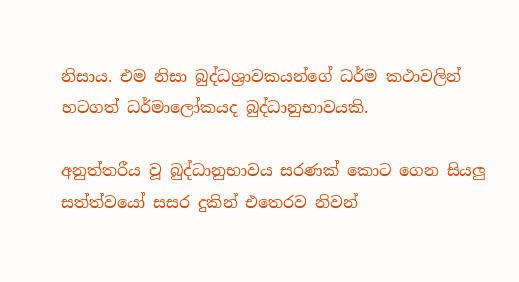නිසාය. එම නිසා බුද්ධශ්‍රාවකයන්ගේ ධර්ම කථාවලින් හටගත් ධර්මාලෝකයද බුද්ධානුභාවයකි.

අනුත්තරීය වූ බුද්ධානුභාවය සරණක් කොට ගෙන සියලු සත්ත්වයෝ සසර දුකින් එතෙරව නිවන්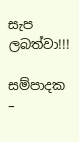සැප  ලබත්වා!!!

සම්පාදක –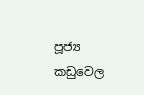පූජ්‍ය කඩුවෙල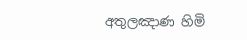අතුලඤාණ හිමි